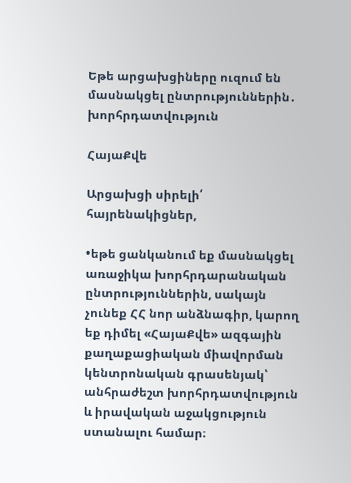Եթե արցախցիները ուզում են մասնակցել ընտրություններին․ խորհրդատվություն

ՀայաՔվե

Արցախցի սիրելի՛ հայրենակիցներ,

•եթե ցանկանում եք մասնակցել առաջիկա խորհրդարանական ընտրություններին, սակայն չունեք ՀՀ նոր անձնագիր, կարող եք դիմել «ՀայաՔվե» ազգային քաղաքացիական միավորման կենտրոնական գրասենյակ՝ անհրաժեշտ խորհրդատվություն և իրավական աջակցություն ստանալու համար։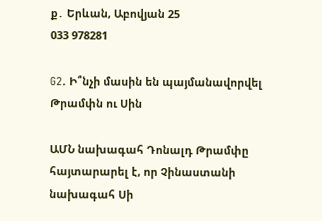ք․ Երևան, Աբովյան 25
033 978281

G2. Ի՞նչի մասին են պայմանավորվել Թրամփն ու Սին

ԱՄՆ նախագահ Դոնալդ Թրամփը հայտարարել է, որ Չինաստանի նախագահ Սի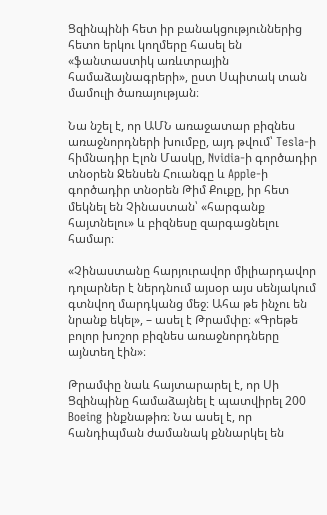Ցզինպինի հետ իր բանակցություններից հետո երկու կողմերը հասել են «ֆանտաստիկ առևտրային համաձայնագրերի», ըստ Սպիտակ տան մամուլի ծառայության։

Նա նշել է, որ ԱՄՆ առաջատար բիզնես առաջնորդների խումբը, այդ թվում՝ Tesla-ի հիմնադիր Էլոն Մասկը, Nvidia-ի գործադիր տնօրեն Ջենսեն Հուանգը և Apple-ի գործադիր տնօրեն Թիմ Քուքը, իր հետ մեկնել են Չինաստան՝ «հարգանք հայտնելու» և բիզնեսը զարգացնելու համար։

«Չինաստանը հարյուրավոր միլիարդավոր դոլարներ է ներդնում այսօր այս սենյակում գտնվող մարդկանց մեջ։ Ահա թե ինչու են նրանք եկել», – ասել է Թրամփը։ «Գրեթե բոլոր խոշոր բիզնես առաջնորդները այնտեղ էին»։

Թրամփը նաև հայտարարել է, որ Սի Ցզինպինը համաձայնել է պատվիրել 200 Boeing ինքնաթիռ։ Նա ասել է, որ հանդիպման ժամանակ քննարկել են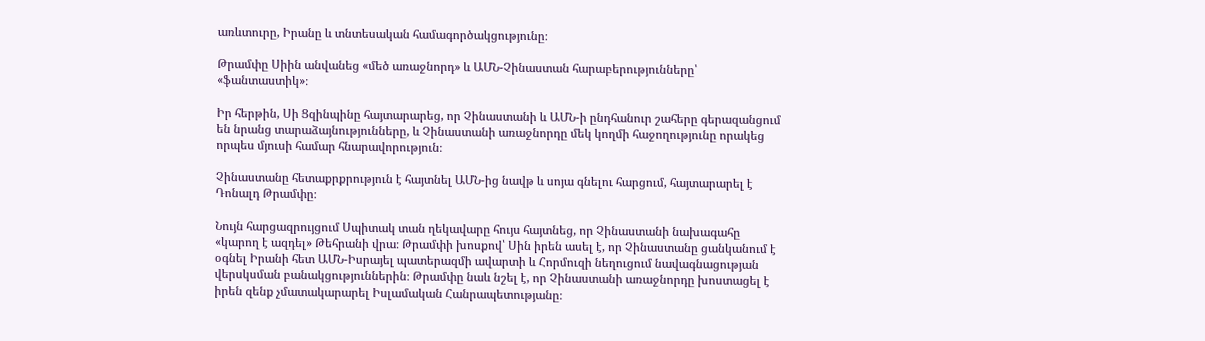առևտուրը, Իրանը և տնտեսական համագործակցությունը։

Թրամփը Սիին անվանեց «մեծ առաջնորդ» և ԱՄՆ-Չինաստան հարաբերությունները՝ «ֆանտաստիկ»։

Իր հերթին, Սի Ցզինպինը հայտարարեց, որ Չինաստանի և ԱՄՆ-ի ընդհանուր շահերը գերազանցում են նրանց տարաձայնությունները, և Չինաստանի առաջնորդը մեկ կողմի հաջողությունը որակեց որպես մյուսի համար հնարավորություն։

Չինաստանը հետաքրքրություն է հայտնել ԱՄՆ-ից նավթ և սոյա գնելու հարցում, հայտարարել է Դոնալդ Թրամփը։

Նույն հարցազրույցում Սպիտակ տան ղեկավարը հույս հայտնեց, որ Չինաստանի նախագահը «կարող է ազդել» Թեհրանի վրա։ Թրամփի խոսքով՝ Սին իրեն ասել է, որ Չինաստանը ցանկանում է օգնել Իրանի հետ ԱՄՆ-Իսրայել պատերազմի ավարտի և Հորմուզի նեղուցում նավագնացության վերսկսման բանակցություններին։ Թրամփը նաև նշել է, որ Չինաստանի առաջնորդը խոստացել է իրեն զենք չմատակարարել Իսլամական Հանրապետությանը։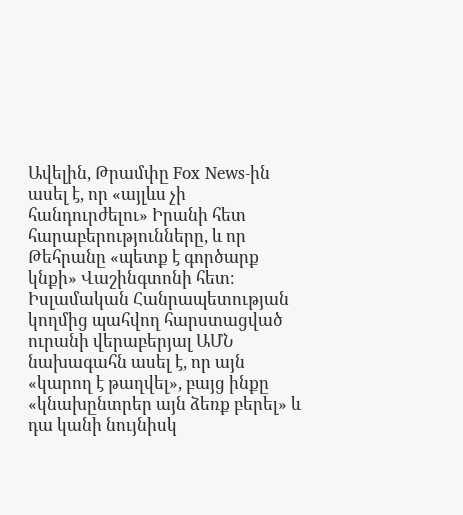Ավելին, Թրամփը Fox News-ին ասել է, որ «այլևս չի հանդուրժելու» Իրանի հետ հարաբերությունները, և որ Թեհրանը «պետք է գործարք կնքի» Վաշինգտոնի հետ։ Իսլամական Հանրապետության կողմից պահվող հարստացված ուրանի վերաբերյալ ԱՄՆ նախագահն ասել է, որ այն «կարող է թաղվել», բայց ինքը «կնախընտրեր այն ձեռք բերել» և դա կանի նույնիսկ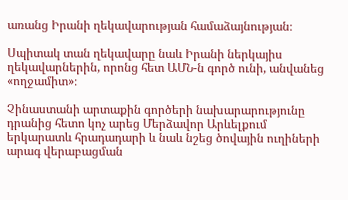առանց Իրանի ղեկավարության համաձայնության։

Սպիտակ տան ղեկավարը նաև Իրանի ներկայիս ղեկավարներին, որոնց հետ ԱՄՆ-ն գործ ունի, անվանեց «ողջամիտ»։

Չինաստանի արտաքին գործերի նախարարությունը դրանից հետո կոչ արեց Մերձավոր Արևելքում երկարատև հրադադարի և նաև նշեց ծովային ուղիների արագ վերաբացման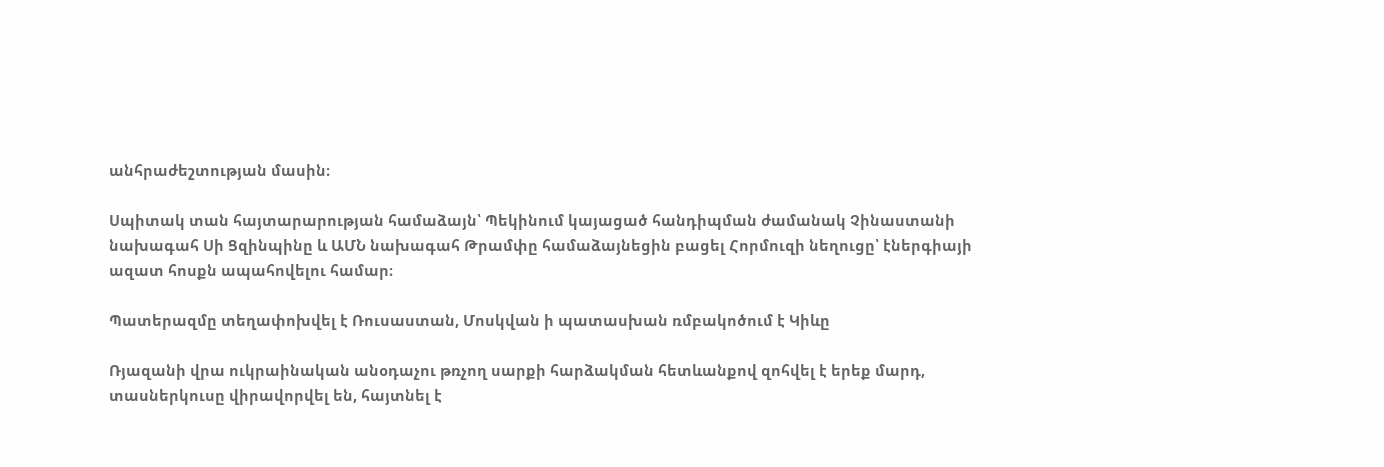անհրաժեշտության մասին։

Սպիտակ տան հայտարարության համաձայն՝ Պեկինում կայացած հանդիպման ժամանակ Չինաստանի նախագահ Սի Ցզինպինը և ԱՄՆ նախագահ Թրամփը համաձայնեցին բացել Հորմուզի նեղուցը՝ էներգիայի ազատ հոսքն ապահովելու համար։

Պատերազմը տեղափոխվել է Ռուսաստան, Մոսկվան ի պատասխան ռմբակոծում է Կիևը

Ռյազանի վրա ուկրաինական անօդաչու թռչող սարքի հարձակման հետևանքով զոհվել է երեք մարդ, տասներկուսը վիրավորվել են, հայտնել է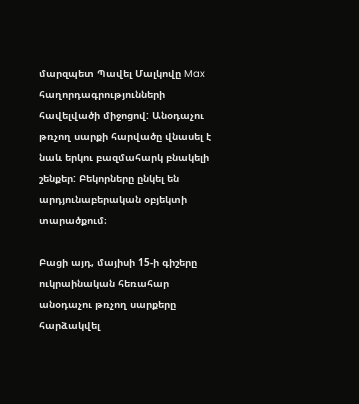մարզպետ Պավել Մալկովը Max հաղորդագրությունների հավելվածի միջոցով: Անօդաչու թռչող սարքի հարվածը վնասել է նաև երկու բազմահարկ բնակելի շենքեր: Բեկորները ընկել են արդյունաբերական օբյեկտի տարածքում։

Բացի այդ, մայիսի 15-ի գիշերը ուկրաինական հեռահար անօդաչու թռչող սարքերը հարձակվել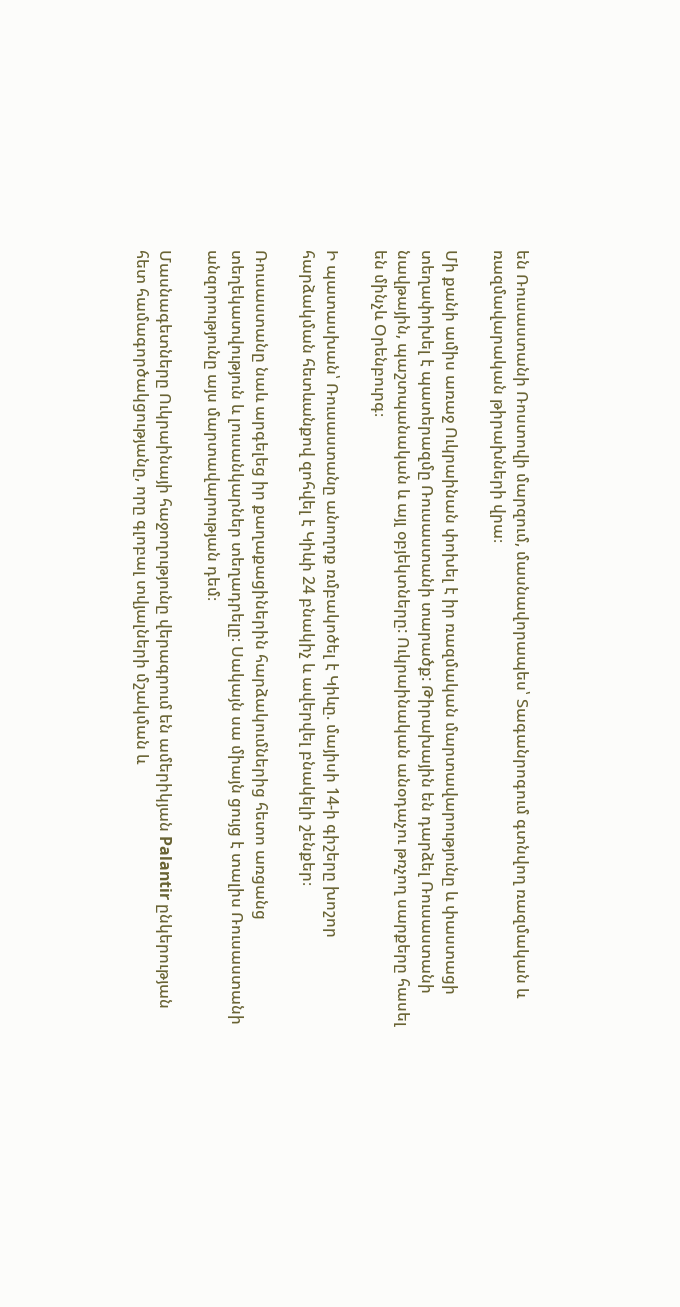են Ռուսաստանի Ռոստովի մարզում, մասնավորապես՝ Տագանրոգում գտնվող ռազմական և ռազմավարական թիրախների վրա։

Մի քանի ամիս առաջ Ուկրաինան փոխել է իր ռազմական մարտավարությունը և փաստացի տեղափոխել է պատերազմը Ռուսաստանի տարածք: Թիրախային են դարձել Ռուսաստանի նավթային, պաշտպանական և այլ օբյեկտները: Ուկրաինական անօդաչու թռչող սարքերը հասել են մինչև Օրենբուրգ։

Ի պատասխան՝ Ռուսաստանը անողոք ռմբակոծել է Կիևը. մայիսի 14-ի գիշերը խոշոր հարձակման հետևանքով զոհվել է Կիևի 24 բնակիչ և ավերվել բնակելի շենքեր։

Ռուսաստանը նաև արգելեց իր քաղաքացիներին հարձակումներից հետո առցանց տեղեկատվություն և լուսանկարներ տեղադրելը։ Սակայն սա միայն ցույց է տալիս Ռուսաստանի անզորությունը այս մարտավարության դեմ։

Մասնագետները Ուկրաինայի հաջողությունը վերագրում են ամերիկյան Palantir ընկերության հետ համագործակցությանը, որը գլոբալ տվյալների մշակման և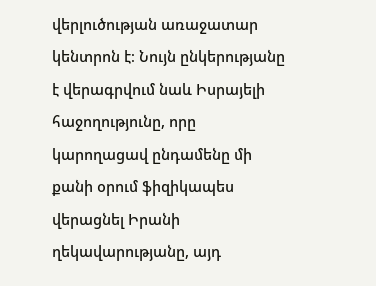վերլուծության առաջատար կենտրոն է։ Նույն ընկերությանը է վերագրվում նաև Իսրայելի հաջողությունը, որը կարողացավ ընդամենը մի քանի օրում ֆիզիկապես վերացնել Իրանի ղեկավարությանը, այդ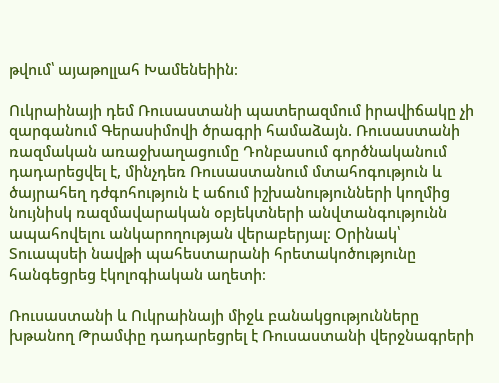թվում՝ այաթոլլահ Խամենեիին։

Ուկրաինայի դեմ Ռուսաստանի պատերազմում իրավիճակը չի զարգանում Գերասիմովի ծրագրի համաձայն. Ռուսաստանի ռազմական առաջխաղացումը Դոնբասում գործնականում դադարեցվել է, մինչդեռ Ռուսաստանում մտահոգություն և ծայրահեղ դժգոհություն է աճում իշխանությունների կողմից նույնիսկ ռազմավարական օբյեկտների անվտանգությունն ապահովելու անկարողության վերաբերյալ։ Օրինակ՝ Տուապսեի նավթի պահեստարանի հրետակոծությունը հանգեցրեց էկոլոգիական աղետի։

Ռուսաստանի և Ուկրաինայի միջև բանակցությունները խթանող Թրամփը դադարեցրել է Ռուսաստանի վերջնագրերի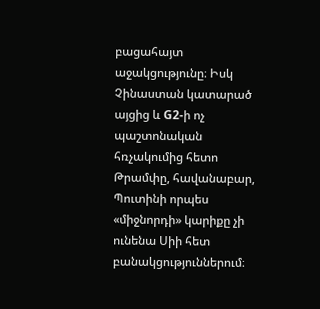բացահայտ աջակցությունը։ Իսկ Չինաստան կատարած այցից և G2-ի ոչ պաշտոնական հռչակումից հետո Թրամփը, հավանաբար, Պուտինի որպես «միջնորդի» կարիքը չի ունենա Սիի հետ բանակցություններում։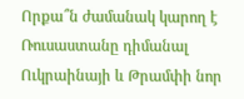Որքա՞ն ժամանակ կարող է Ռուսաստանը դիմանալ Ուկրաինայի և Թրամփի նոր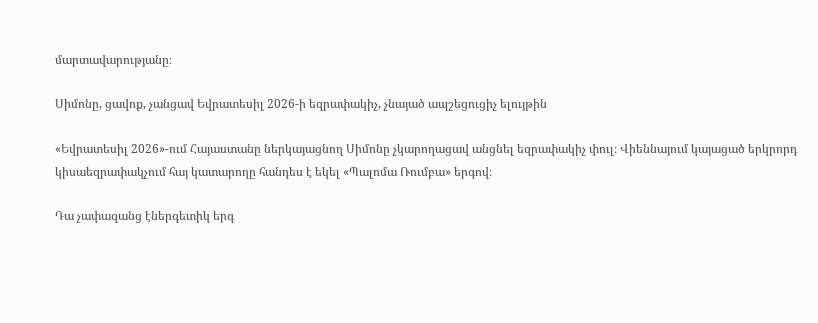մարտավարությանը։

Սիմոնը, ցավոք, չանցավ Եվրատեսիլ 2026-ի եզրափակիչ, չնայած ապշեցուցիչ ելույթին

«Եվրատեսիլ 2026»-ում Հայաստանը ներկայացնող Սիմոնը չկարողացավ անցնել եզրափակիչ փուլ։ Վիեննայում կայացած երկրորդ կիսաեզրափակչում հայ կատարողը հանդես է եկել «Պալոմա Ռումբա» երգով։

Դա չափազանց էներգետիկ երգ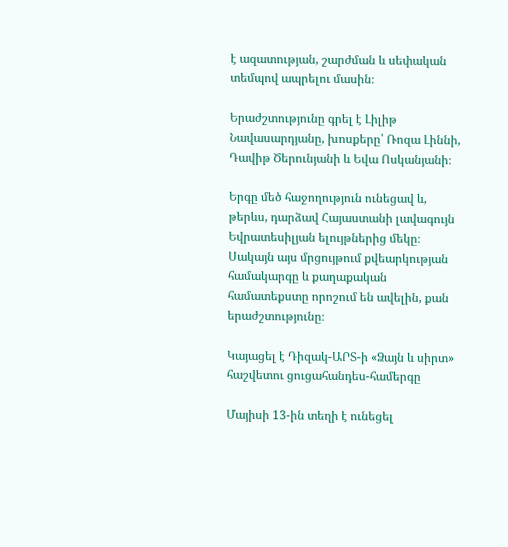է ազատության, շարժման և սեփական տեմպով ապրելու մասին։

Երաժշտությունը գրել է Լիլիթ Նավասարդյանը, խոսքերը՝ Ռոզա Լիննի, Դավիթ Ծերունյանի և Եվա Ոսկանյանի։

Երգը մեծ հաջողություն ունեցավ և, թերևս, դարձավ Հայաստանի լավագույն Եվրատեսիլյան ելույթներից մեկը։ Սակայն այս մրցույթում քվեարկության համակարգը և քաղաքական համատեքստը որոշում են ավելին, քան  երաժշտությունը։

Կայացել է Դիզակ-ԱՐՏ-ի «Ձայն և սիրտ» հաշվետու ցուցահանդես-համերգը

Մայիսի 13-ին տեղի է ունեցել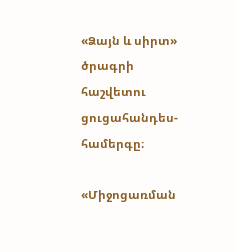«Ձայն և սիրտ» ծրագրի հաշվետու ցուցահանդես-համերգը։

«Միջոցառման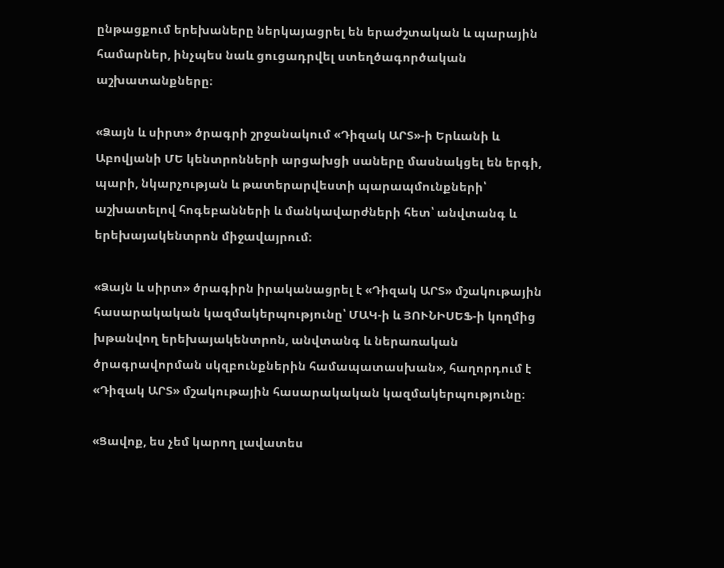ընթացքում երեխաները ներկայացրել են երաժշտական և պարային համարներ, ինչպես նաև ցուցադրվել ստեղծագործական աշխատանքները։

«Ձայն և սիրտ» ծրագրի շրջանակում «Դիզակ ԱՐՏ»-ի Երևանի և Աբովյանի ՄԵ կենտրոնների արցախցի սաները մասնակցել են երգի, պարի, նկարչության և թատերարվեստի պարապմունքների՝ աշխատելով հոգեբանների և մանկավարժների հետ՝ անվտանգ և երեխայակենտրոն միջավայրում։

«Ձայն և սիրտ» ծրագիրն իրականացրել է «Դիզակ ԱՐՏ» մշակութային հասարակական կազմակերպությունը՝ ՄԱԿ-ի և ՅՈՒՆԻՍԵՖ-ի կողմից խթանվող երեխայակենտրոն, անվտանգ և ներառական ծրագրավորման սկզբունքներին համապատասխան», հաղորդում է «Դիզակ ԱՐՏ» մշակութային հասարակական կազմակերպությունը։

«Ցավոք, ես չեմ կարող լավատես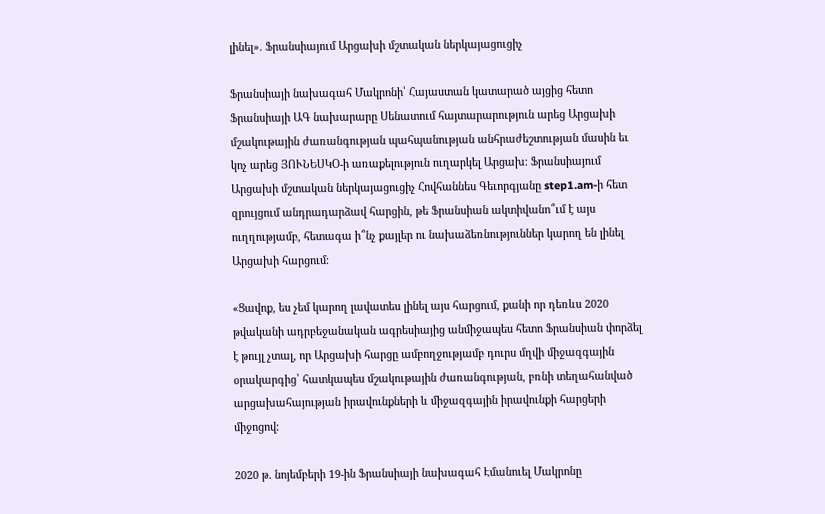լինել». Ֆրանսիայում Արցախի մշտական ներկայացուցիչ

Ֆրանսիայի նախագահ Մակրոնի՝ Հայաստան կատարած այցից հետո Ֆրանսիայի ԱԳ նախարարը Սենատում հայտարարություն արեց Արցախի մշակութային ժառանգության պահպանության անհրաժեշտության մասին եւ կոչ արեց ՅՈՒՆԵՍԿՕ-ի առաքելություն ուղարկել Արցախ։ Ֆրանսիայում Արցախի մշտական ներկայացուցիչ Հովհաննես Գեւորգյանը step1.am-ի հետ զրույցում անդրադարձավ հարցին, թե Ֆրանսիան ակտիվանո՞ւմ է այս ուղղությամբ, հետագա ի՞նչ քայլեր ու նախաձեռնություններ կարող են լինել Արցախի հարցում։

«Ցավոք, ես չեմ կարող լավատես լինել այս հարցում, քանի որ դեռևս 2020 թվականի ադրբեջանական ագրեսիայից անմիջապես հետո Ֆրանսիան փորձել է թույլ չտալ, որ Արցախի հարցը ամբողջությամբ դուրս մղվի միջազգային օրակարգից՝ հատկապես մշակութային ժառանգության, բռնի տեղահանված արցախահայության իրավունքների և միջազգային իրավունքի հարցերի միջոցով։

2020 թ. նոյեմբերի 19-ին Ֆրանսիայի նախագահ Էմանուել Մակրոնը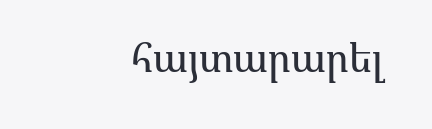հայտարարել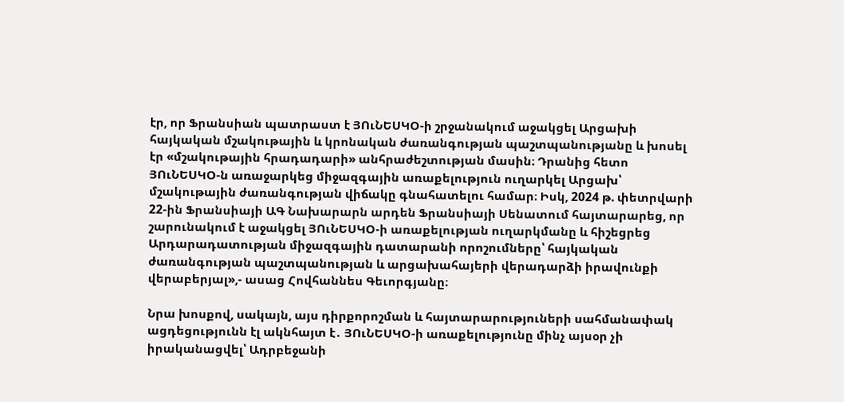էր, որ Ֆրանսիան պատրաստ է ՅՈւՆԵՍԿՕ-ի շրջանակում աջակցել Արցախի հայկական մշակութային և կրոնական ժառանգության պաշտպանությանը և խոսել էր «մշակութային հրադադարի» անհրաժեշտության մասին։ Դրանից հետո ՅՈւՆԵՍԿՕ-ն առաջարկեց միջազգային առաքելություն ուղարկել Արցախ՝ մշակութային ժառանգության վիճակը գնահատելու համար։ Իսկ, 2024 թ. փետրվարի 22-ին Ֆրանսիայի ԱԳ Նախարարն արդեն Ֆրանսիայի Սենատում հայտարարեց, որ շարունակում է աջակցել ՅՈւՆԵՍԿՕ-ի առաքելության ուղարկմանը և հիշեցրեց Արդարադատության միջազգային դատարանի որոշումները՝ հայկական ժառանգության պաշտպանության և արցախահայերի վերադարձի իրավունքի վերաբերյալ»,- ասաց Հովհաննես Գեւորգյանը։

Նրա խոսքով, սակայն, այս դիրքորոշման և հայտարարություների սահմանափակ ացդեցությունն էլ ակնհայտ է․ ՅՈւՆԵՍԿՕ-ի առաքելությունը մինչ այսօր չի իրականացվել՝ Ադրբեջանի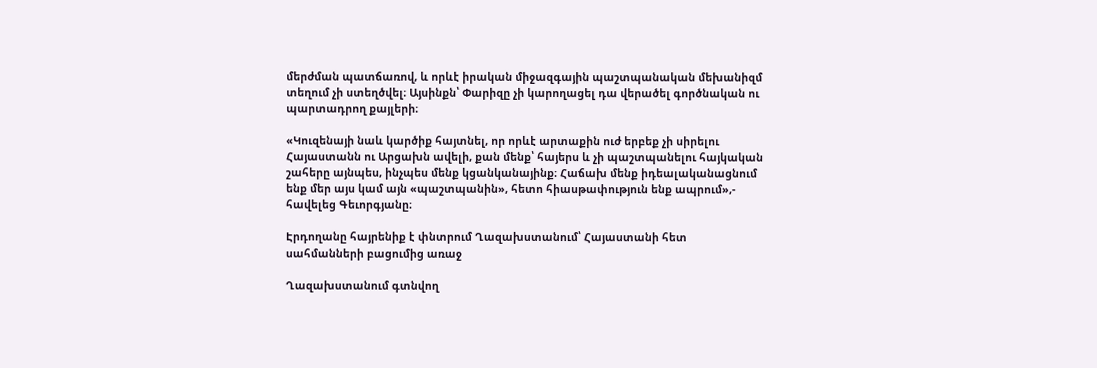մերժման պատճառով, և որևէ իրական միջազգային պաշտպանական մեխանիզմ տեղում չի ստեղծվել։ Այսինքն՝ Փարիզը չի կարողացել դա վերածել գործնական ու պարտադրող քայլերի։

«Կուզենայի նաև կարծիք հայտնել, որ որևէ արտաքին ուժ երբեք չի սիրելու Հայաստանն ու Արցախն ավելի, քան մենք՝ հայերս և չի պաշտպանելու հայկական շահերը այնպես, ինչպես մենք կցանկանայինք։ Հաճախ մենք իդեալականացնում ենք մեր այս կամ այն «պաշտպանին», հետո հիասթափություն ենք ապրում»,- հավելեց Գեւորգյանը։

Էրդողանը հայրենիք է փնտրում Ղազախստանում՝ Հայաստանի հետ սահմանների բացումից առաջ

Ղազախստանում գտնվող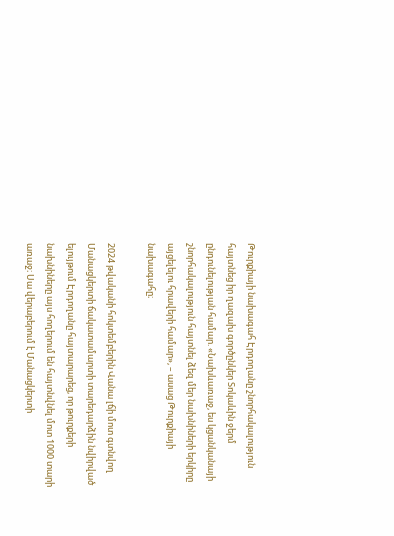Թուրքիայի նախագահ Էրդողանը շնորհակալություն հայտնեց իր ղազախ գործընկեր Տոկաևին ջերմ ընդունելության համար. «Նախևառաջ, ես կցանկանայի շնորհակալություն հայտնել ձեզ մեր նախնիների երկիրը այցելելու հրավերի համար», – ասաց Թուրքիայի նախագահը։

2024 թվականի հոկտեմբերին Վանա լճի մոտ գտնվող Մանացկերտի ճակատամարտի տարեդարձին նվիրված ելույթում Էրդողանը հայտարարեց, որ թուրքերի նախնիները այս հողերում են հայտնվնել մոտ 1000 տարի առաջ։ Սա վերաբերում է Մանացկերտի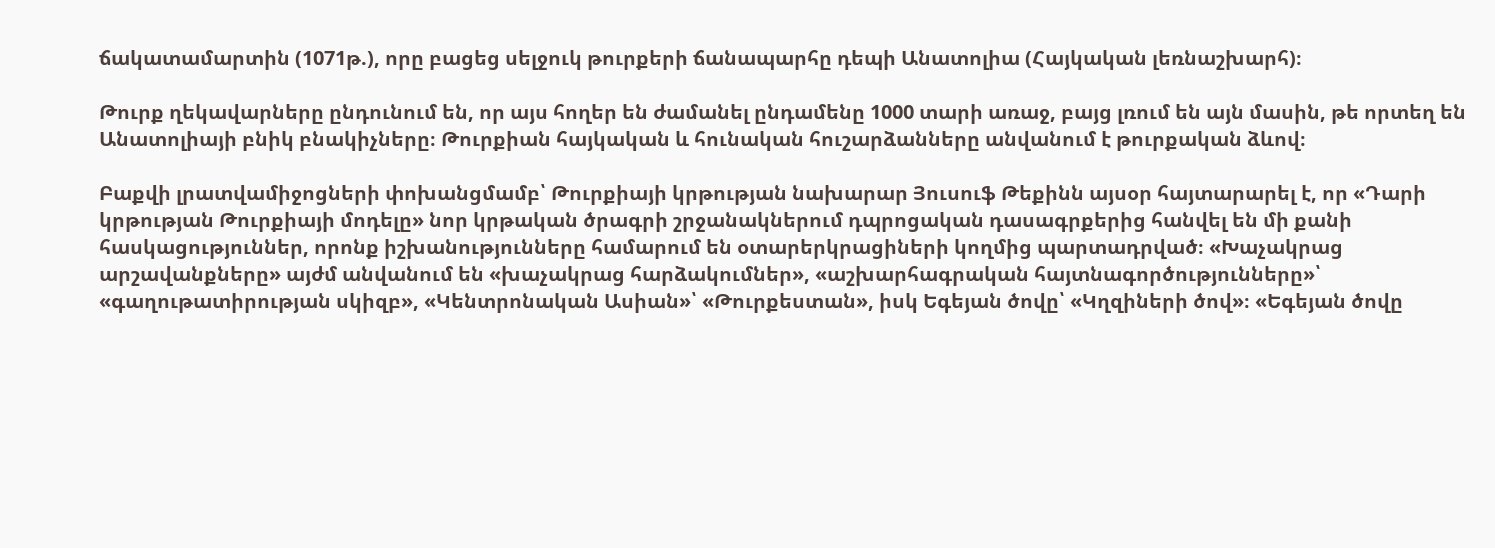ճակատամարտին (1071թ.), որը բացեց սելջուկ թուրքերի ճանապարհը դեպի Անատոլիա (Հայկական լեռնաշխարհ)։

Թուրք ղեկավարները ընդունում են, որ այս հողեր են ժամանել ընդամենը 1000 տարի առաջ, բայց լռում են այն մասին, թե որտեղ են Անատոլիայի բնիկ բնակիչները։ Թուրքիան հայկական և հունական հուշարձանները անվանում է թուրքական ձևով։

Բաքվի լրատվամիջոցների փոխանցմամբ՝ Թուրքիայի կրթության նախարար Յուսուֆ Թեքինն այսօր հայտարարել է, որ «Դարի կրթության Թուրքիայի մոդելը» նոր կրթական ծրագրի շրջանակներում դպրոցական դասագրքերից հանվել են մի քանի հասկացություններ, որոնք իշխանությունները համարում են օտարերկրացիների կողմից պարտադրված։ «Խաչակրաց արշավանքները» այժմ անվանում են «խաչակրաց հարձակումներ», «աշխարհագրական հայտնագործությունները»՝ «գաղութատիրության սկիզբ», «Կենտրոնական Ասիան»՝ «Թուրքեստան», իսկ Եգեյան ծովը՝ «Կղզիների ծով»։ «Եգեյան ծովը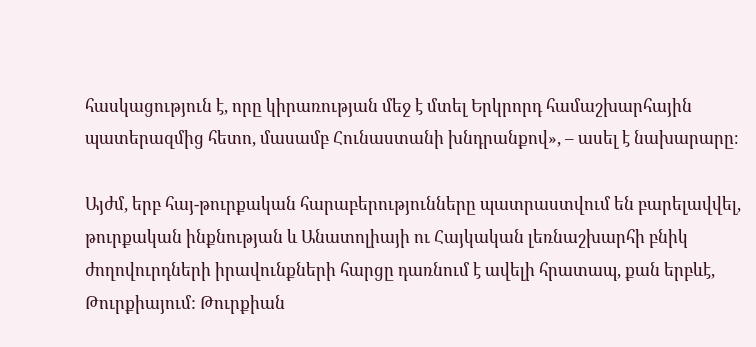հասկացություն է, որը կիրառության մեջ է մտել Երկրորդ համաշխարհային պատերազմից հետո, մասամբ Հունաստանի խնդրանքով», – ասել է նախարարը։

Այժմ, երբ հայ-թուրքական հարաբերությունները պատրաստվում են բարելավվել, թուրքական ինքնության և Անատոլիայի ու Հայկական լեռնաշխարհի բնիկ ժողովուրդների իրավունքների հարցը դառնում է ավելի հրատապ, քան երբևէ, Թուրքիայում: Թուրքիան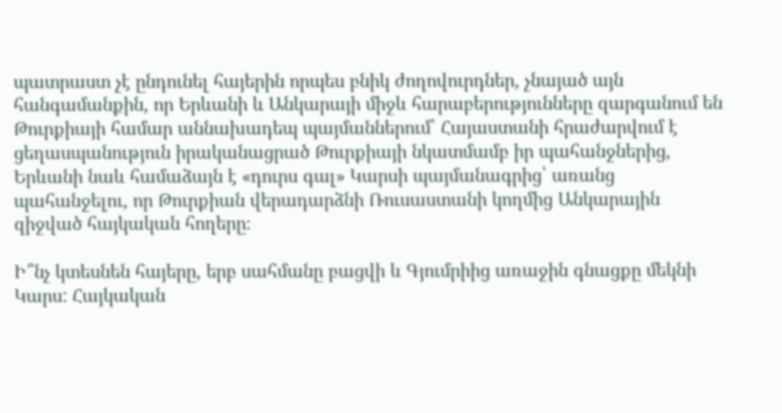պատրաստ չէ ընդունել հայերին որպես բնիկ ժողովուրդներ, չնայած այն հանգամանքին, որ Երևանի և Անկարայի միջև հարաբերությունները զարգանում են Թուրքիայի համար աննախադեպ պայմաններում՝ Հայաստանի հրաժարվում է ցեղասպանություն իրականացրած Թուրքիայի նկատմամբ իր պահանջներից, Երևանի նաև համաձայն է «դուրս գալ» Կարսի պայմանագրից՝ առանց պահանջելու, որ Թուրքիան վերադարձնի Ռուսաստանի կողմից Անկարային զիջված հայկական հողերը։

Ի՞նչ կտեսնեն հայերը, երբ սահմանը բացվի և Գյումրիից առաջին գնացքը մեկնի Կարս: Հայկական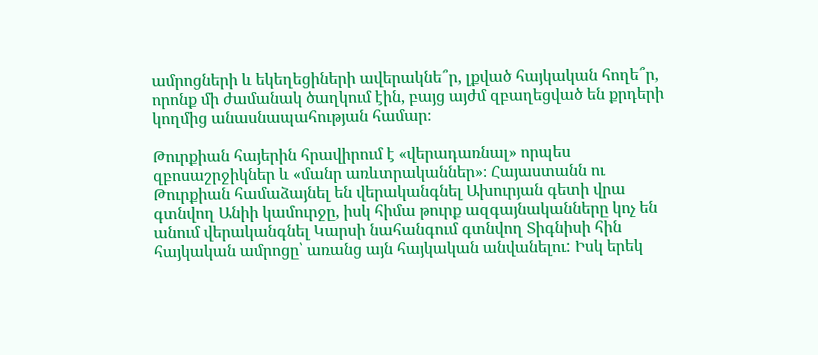ամրոցների և եկեղեցիների ավերակնե՞ր, լքված հայկական հողե՞ր, որոնք մի ժամանակ ծաղկում էին, բայց այժմ զբաղեցված են քրդերի կողմից անասնապահության համար։

Թուրքիան հայերին հրավիրում է «վերադառնալ» որպես զբոսաշրջիկներ և «մանր առևտրականներ»։ Հայաստանն ու Թուրքիան համաձայնել են վերականգնել Ախուրյան գետի վրա գտնվող Անիի կամուրջը, իսկ հիմա թուրք ազգայնականները կոչ են անում վերականգնել Կարսի նահանգում գտնվող Տիգնիսի հին հայկական ամրոցը՝ առանց այն հայկական անվանելու: Իսկ երեկ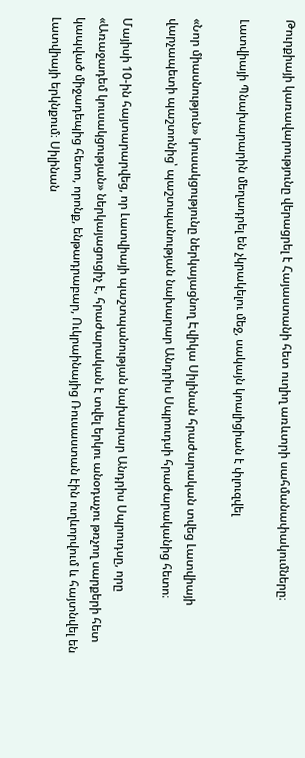Թուրքիայի կառավարությունը վերացրել է Հայաստանի հետ ուղիղ առևտրի սահմանափակումները։

Լատվիայի Պնախարարին մեղադրել են չկրակելու մեջ, սակայն կոալիցիան է փլուզվել

«Նոր միասնություն» կուսակցությունը ներկայացնող Էվիկա Սիլինան հրաժարական տվեց Լատվիայի վարչապետի պաշտոնից՝ պաշտպանության նախարար Անդրիս Սպրուդսի հրաժարականից հետո։

Մայիսի 10-ին հայտարարվեց, որ Լատվիայի պաշտպանության նախարար Անդրիս Սպրուդսը, որը «Առաջադեմ կուսակցության» ներկայացուցիչ է, հրաժարական է տվել երկու անօդաչու թռչող սարքերի հետ կապված միջադեպից հետո, որոնք, ենթադրաբար, Ուկրաինայից Ռուսաստան էին ուղևորվում և հայտնվել են Լատվիայի երկնքում։ Սիլինան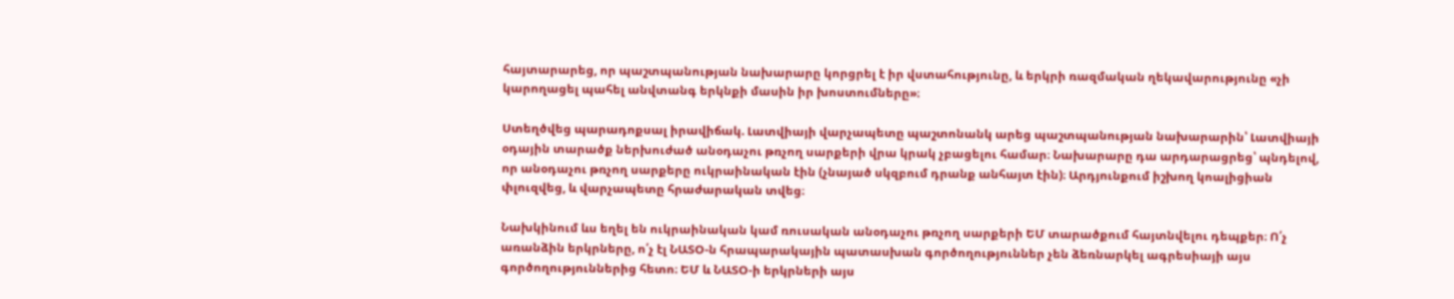հայտարարեց, որ պաշտպանության նախարարը կորցրել է իր վստահությունը, և երկրի ռազմական ղեկավարությունը «չի կարողացել պահել անվտանգ երկնքի մասին իր խոստումները»։

Ստեղծվեց պարադոքսալ իրավիճակ. Լատվիայի վարչապետը պաշտոնանկ արեց պաշտպանության նախարարին՝ Լատվիայի օդային տարածք ներխուժած անօդաչու թռչող սարքերի վրա կրակ չբացելու համար։ Նախարարը դա արդարացրեց՝ պնդելով, որ անօդաչու թռչող սարքերը ուկրաինական էին (չնայած սկզբում դրանք անհայտ էին)։ Արդյունքում իշխող կոալիցիան փլուզվեց, և վարչապետը հրաժարական տվեց։

Նախկինում ևս եղել են ուկրաինական կամ ռուսական անօդաչու թռչող սարքերի ԵՄ տարածքում հայտնվելու դեպքեր։ Ո՛չ առանձին երկրները, ո՛չ էլ ՆԱՏՕ-ն հրապարակային պատասխան գործողություններ չեն ձեռնարկել ագրեսիայի այս գործողություններից հետո։ ԵՄ և ՆԱՏՕ-ի երկրների այս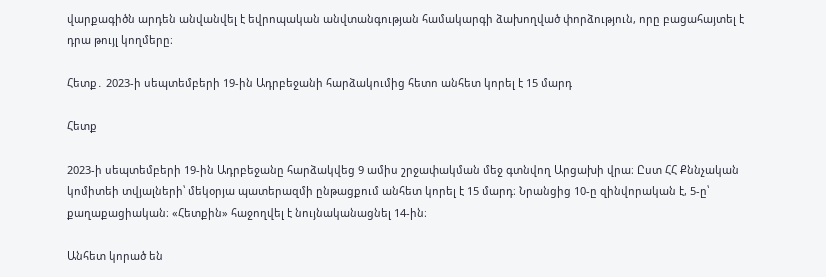վարքագիծն արդեն անվանվել է եվրոպական անվտանգության համակարգի ձախողված փորձություն, որը բացահայտել է դրա թույլ կողմերը։

Հետք․ 2023-ի սեպտեմբերի 19-ին Ադրբեջանի հարձակումից հետո անհետ կորել է 15 մարդ

Հետք

2023-ի սեպտեմբերի 19-ին Ադրբեջանը հարձակվեց 9 ամիս շրջափակման մեջ գտնվող Արցախի վրա։ Ըստ ՀՀ Քննչական կոմիտեի տվյալների՝ մեկօրյա պատերազմի ընթացքում անհետ կորել է 15 մարդ։ Նրանցից 10-ը զինվորական է, 5-ը՝ քաղաքացիական։ «Հետքին» հաջողվել է նույնականացնել 14-ին։

Անհետ կորած են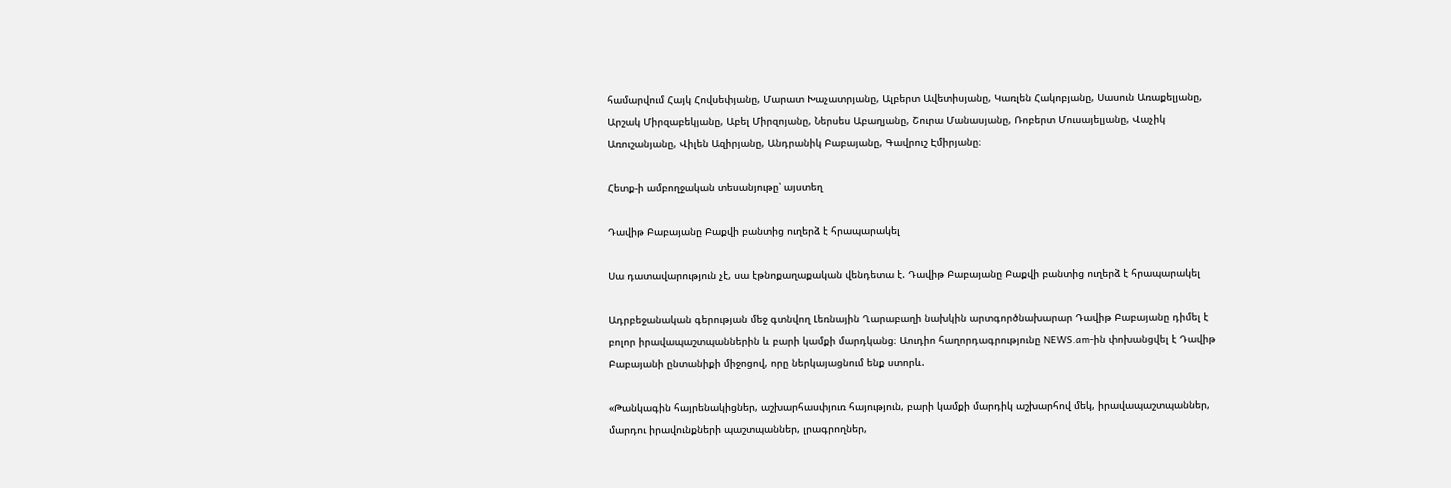համարվում Հայկ Հովսեփյանը, Մարատ Խաչատրյանը, Ալբերտ Ավետիսյանը, Կառլեն Հակոբյանը, Սասուն Առաքելյանը, Արշակ Միրզաբեկյանը, Աբել Միրզոյանը, Ներսես Աբաղյանը, Շուրա Մանասյանը, Ռոբերտ Մուսայելյանը, Վաչիկ Առուշանյանը, Վիլեն Ազիրյանը, Անդրանիկ Բաբայանը, Գավրուշ Էմիրյանը։

Հետք-ի ամբողջական տեսանյութը՝ այստեղ

Դավիթ Բաբայանը Բաքվի բանտից ուղերձ է հրապարակել

Սա դատավարություն չէ, սա էթնոքաղաքական վենդետա է. Դավիթ Բաբայանը Բաքվի բանտից ուղերձ է հրապարակել

Ադրբեջանական գերության մեջ գտնվող Լեռնային Ղարաբաղի նախկին արտգործնախարար Դավիթ Բաբայանը դիմել է բոլոր իրավապաշտպաններին և բարի կամքի մարդկանց։ Աուդիո հաղորդագրությունը NEWS.am-ին փոխանցվել է Դավիթ Բաբայանի ընտանիքի միջոցով, որը ներկայացնում ենք ստորև.

«Թանկագին հայրենակիցներ, աշխարհասփյուռ հայություն, բարի կամքի մարդիկ աշխարհով մեկ, իրավապաշտպաններ, մարդու իրավունքների պաշտպաններ, լրագրողներ,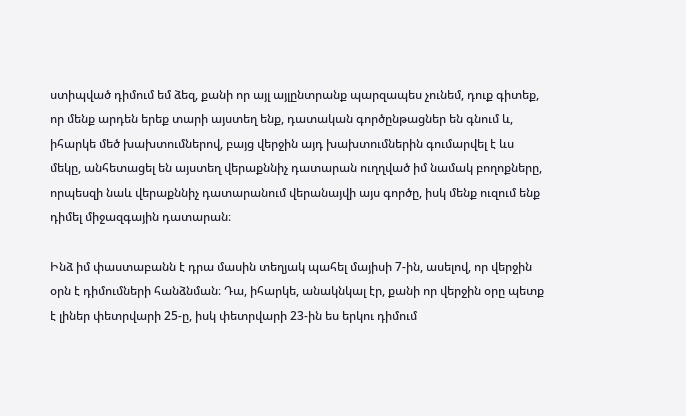ստիպված դիմում եմ ձեզ, քանի որ այլ այլընտրանք պարզապես չունեմ, դուք գիտեք, որ մենք արդեն երեք տարի այստեղ ենք, դատական գործընթացներ են գնում և, իհարկե մեծ խախտումներով, բայց վերջին այդ խախտումներին գումարվել է ևս մեկը, անհետացել են այստեղ վերաքննիչ դատարան ուղղված իմ նամակ բողոքները, որպեսզի նաև վերաքննիչ դատարանում վերանայվի այս գործը, իսկ մենք ուզում ենք դիմել միջազգային դատարան։

Ինձ իմ փաստաբանն է դրա մասին տեղյակ պահել մայիսի 7-ին, ասելով, որ վերջին օրն է դիմումների հանձնման։ Դա, իհարկե, անակնկալ էր, քանի որ վերջին օրը պետք է լիներ փետրվարի 25-ը, իսկ փետրվարի 23-ին ես երկու դիմում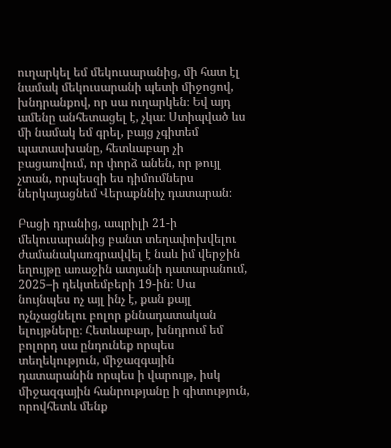ուղարկել եմ մեկուսարանից, մի հատ էլ նամակ մեկուսարանի պետի միջոցով, խնդրանքով, որ սա ուղարկեն։ Եվ այդ ամենը անհետացել է, չկա։ Ստիպված ևս մի նամակ եմ գրել, բայց չգիտեմ պատասխանը, հետևաբար չի բացառվում, որ փորձ անեն, որ թույլ չտան, որպեսզի ես դիմումներս ներկայացնեմ Վերաքննիչ դատարան։

Բացի դրանից, ապրիլի 21-ի մեկուսարանից բանտ տեղափոխվելու ժամանակառգրավվել է նաև իմ վերջին եղույթը առաջին ատյանի դատարանում, 2025–ի դեկտեմբերի 19-ին։ Սա նույնպես ոչ այլ ինչ է, քան քայլ ոչնչացնելու բոլոր քննադատական ելույթները։ Հետևաբար, խնդրում եմ բոլորդ սա ընդունեք որպես տեղեկություն, միջազգային դատարանին որպես ի վարույթ, իսկ միջազգային հանրությանը ի գիտություն, որովհետև մենք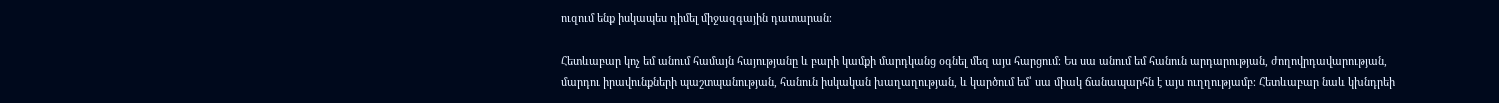ուզում ենք իսկապես դիմել միջազգային դատարան։

Հետևաբար կոչ եմ անում համայն հայությանը և բարի կամքի մարդկանց օգնել մեզ այս հարցում։ Ես սա անում եմ հանուն արդարության, ժողովրդավարության, մարդու իրավունքների պաշտպանության, հանուն իսկական խաղաղության, և կարծում եմ՝ սա միակ ճանապարհն է այս ուղղությամբ։ Հետևաբար նաև կխնդրեի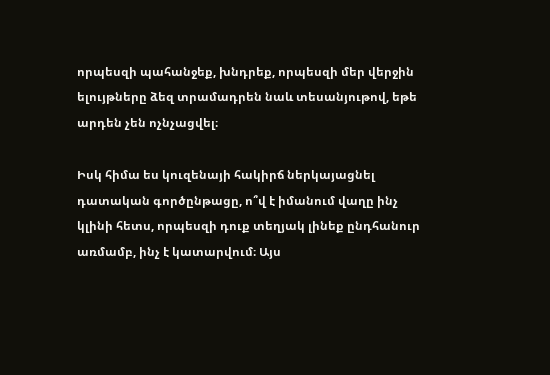որպեսզի պահանջեք, խնդրեք, որպեսզի մեր վերջին ելույթները ձեզ տրամադրեն նաև տեսանյութով, եթե արդեն չեն ոչնչացվել։

Իսկ հիմա ես կուզենայի հակիրճ ներկայացնել դատական գործընթացը, ո՞վ է իմանում վաղը ինչ կլինի հետս, որպեսզի դուք տեղյակ լինեք ընդհանուր առմամբ, ինչ է կատարվում։ Այս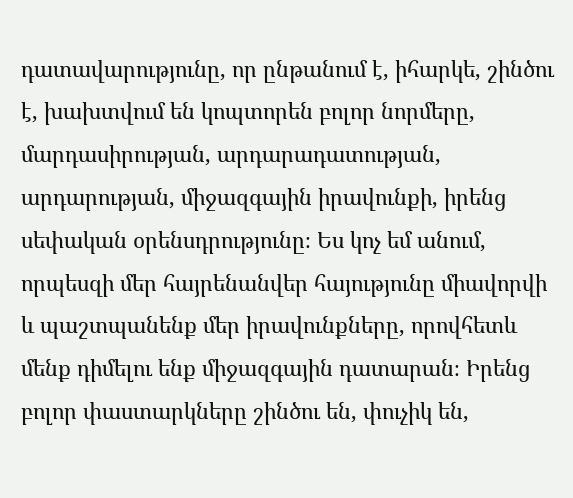դատավարությունը, որ ընթանում է, իհարկե, շինծու է, խախտվում են կոպտորեն բոլոր նորմերը, մարդասիրության, արդարադատության, արդարության, միջազգային իրավունքի, իրենց սեփական օրենսդրությունը։ Ես կոչ եմ անում, որպեսզի մեր հայրենանվեր հայությունը միավորվի և պաշտպանենք մեր իրավունքները, որովհետև մենք դիմելու ենք միջազգային դատարան։ Իրենց բոլոր փաստարկները շինծու են, փուչիկ են,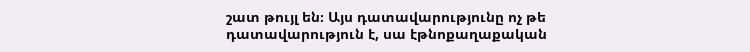շատ թույլ են։ Այս դատավարությունը ոչ թե դատավարություն է, սա էթնոքաղաքական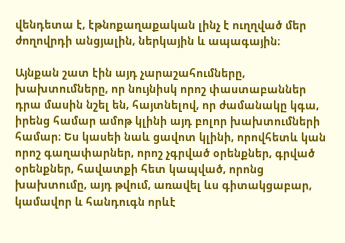վենդետա է, էթնոքաղաքական լինչ է ուղղված մեր ժողովրդի անցյալին, ներկային և ապագային։

Այնքան շատ էին այդ չարաշահումները, խախտումները, որ նույնիսկ որոշ փաստաբաններ դրա մասին նշել են, հայտնելով, որ ժամանակը կգա, իրենց համար ամոթ կլինի այդ բոլոր խախտումների համար։ Ես կասեի նաև ցավոտ կլինի, որովհետև կան որոշ գաղափարներ, որոշ չգրված օրենքներ, գրված օրենքներ, հավատքի հետ կապված, որոնց խախտումը, այդ թվում, առավել ևս գիտակցաբար, կամավոր և հանդուգն որևէ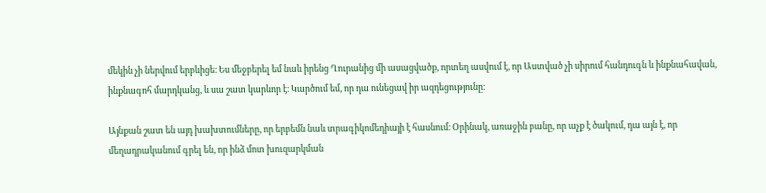մեկին չի ներվում երբևիցե։ Ես մեջբերել եմ նաև իրենց Ղուրանից մի ասացվածք, որտեղ ասվում է, որ Աստված չի սիրում հանդուգն և ինքնահավան, ինքնագոհ մարդկանց, և սա շատ կարևոր է։ Կարծում եմ, որ դա ունեցավ իր ազդեցությունը։

Այնքան շատ են այդ խախտումները, որ երբեմն նաև տրագիկոմեդիայի է հասնում։ Օրինակ, առաջին բանը, որ աչք է ծակում, դա այն է, որ մեղադրականում գրել են, որ ինձ մոտ խուզարկման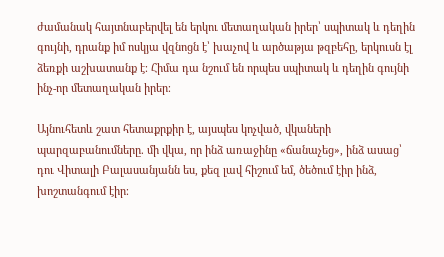ժամանակ հայտնաբերվել են երկու մետաղական իրեր՝ սպիտակ և դեղին գույնի, դրանք իմ ոսկյա վզնոցն է՝ խաչով և արծաթյա թզբեհը, երկուսն էլ ձեռքի աշխատանք է։ Հիմա դա նշում են որպես սպիտակ և դեղին գույնի ինչ-որ մետաղական իրեր։

Այնուհետև շատ հետաքրքիր է, այսպես կոչված, վկաների պարզաբանումները. մի վկա, որ ինձ առաջինը «ճանաչեց», ինձ ասաց՝ դու Վիտալի Բալասանյանն ես, քեզ լավ հիշում եմ, ծեծում էիր ինձ, խոշտանգում էիր։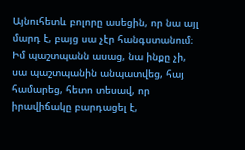Այնուհետև բոլորը ասեցին, որ նա այլ մարդ է, բայց սա չէր հանգստանում։ Իմ պաշտպանն ասաց, նա ինքը չի, սա պաշտպանին անպատվեց, հայ համարեց, հետո տեսավ, որ իրավիճակը բարդացել է,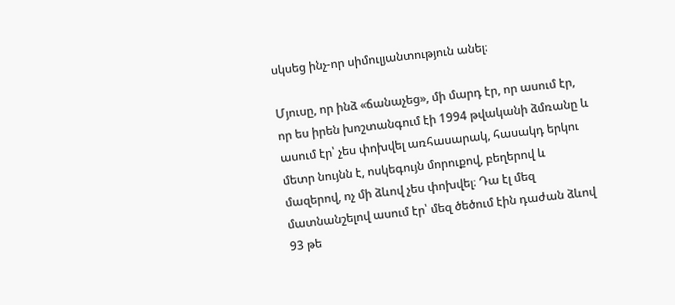սկսեց ինչ-որ սիմուլյանտություն անել։

Մյուսը, որ ինձ «ճանաչեց», մի մարդ էր, որ ասում էր, որ ես իրեն խոշտանգում էի 1994 թվականի ձմռանը և ասում էր՝ չես փոխվել առհասարակ, հասակդ երկու մետր նույնն է, ոսկեգույն մորուքով, բեղերով և մազերով, ոչ մի ձևով չես փոխվել։ Դա էլ մեզ մատնանշելով ասում էր՝ մեզ ծեծում էին դաժան ձևով 93 թե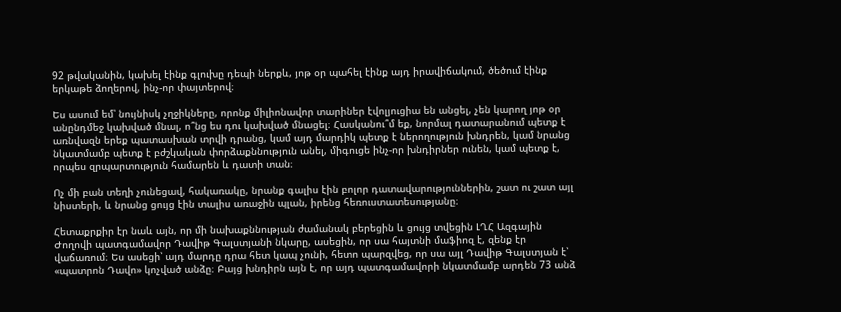92 թվականին, կախել էինք գլուխը դեպի ներքև, յոթ օր պահել էինք այդ իրավիճակում, ծեծում էինք երկաթե ձողերով, ինչ-որ փայտերով։

Ես ասում եմ՝ նույնիսկ չղջիկները, որոնք միլիոնավոր տարիներ էվոլյուցիա են անցել, չեն կարող յոթ օր անընդմեջ կախված մնալ, ո՞նց ես դու կախված մնացել։ Հասկանու՞մ եք, նորմալ դատարանում պետք է առնվազն երեք պատասխան տրվի դրանց, կամ այդ մարդիկ պետք է ներողություն խնդրեն, կամ նրանց նկատմամբ պետք է բժշկական փորձաքննություն անել, միգուցե ինչ-որ խնդիրներ ունեն, կամ պետք է, որպես զրպարտություն համարեն և դատի տան։

Ոչ մի բան տեղի չունեցավ, հակառակը, նրանք գալիս էին բոլոր դատավարություններին, շատ ու շատ այլ նիստերի, և նրանց ցույց էին տալիս առաջին պլան, իրենց հեռուստատեսությանը։

Հետաքրքիր էր նաև այն, որ մի նախաքննության ժամանակ բերեցին և ցույց տվեցին ԼՂՀ Ազգային Ժողովի պատգամավոր Դավիթ Գալստյանի նկարը, ասեցին, որ սա հայտնի մաֆիոզ է, զենք էր վաճառում։ Ես ասեցի՝ այդ մարդը դրա հետ կապ չունի, հետո պարզվեց, որ սա այլ Դավիթ Գալստյան է՝ «պատրոն Դավո» կոչված անձը։ Բայց խնդիրն այն է, որ այդ պատգամավորի նկատմամբ արդեն 73 անձ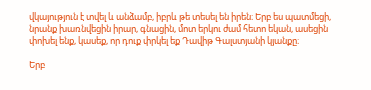վկայություն է տվել և անձամբ, իբրև թե տեսել են իրեն։ Երբ ես պատմեցի, նրանք խառնվեցին իրար, գնացին, մոտ երկու ժամ հետո եկան, ասեցին փոխել ենք, կասեք, որ դուք փրկել եք Դավիթ Գալստյանի կյանքը։

Երբ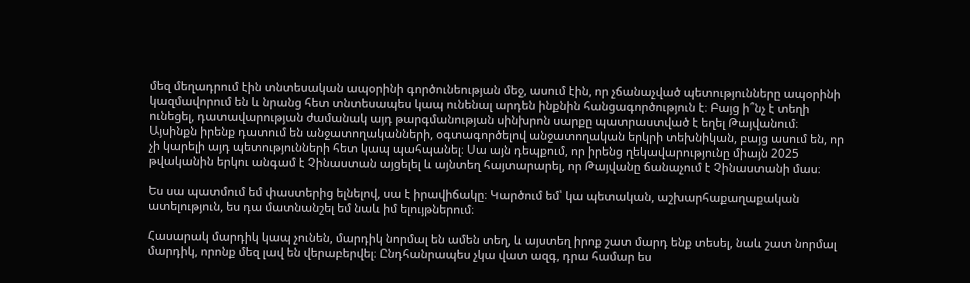մեզ մեղադրում էին տնտեսական ապօրինի գործունեության մեջ, ասում էին, որ չճանաչված պետությունները ապօրինի կազմավորում են և նրանց հետ տնտեսապես կապ ունենալ արդեն ինքնին հանցագործություն է։ Բայց ի՞նչ է տեղի ունեցել, դատավարության ժամանակ այդ թարգմանության սինխրոն սարքը պատրաստված է եղել Թայվանում։ Այսինքն իրենք դատում են անջատողականների, օգտագործելով անջատողական երկրի տեխնիկան, բայց ասում են, որ չի կարելի այդ պետությունների հետ կապ պահպանել։ Սա այն դեպքում, որ իրենց ղեկավարությունը միայն 2025 թվականին երկու անգամ է Չինաստան այցելել և այնտեղ հայտարարել, որ Թայվանը ճանաչում է Չինաստանի մաս։

Ես սա պատմում եմ փաստերից ելնելով, սա է իրավիճակը։ Կարծում եմ՝ կա պետական, աշխարհաքաղաքական ատելություն, ես դա մատնանշել եմ նաև իմ ելույթներում։

Հասարակ մարդիկ կապ չունեն, մարդիկ նորմալ են ամեն տեղ, և այստեղ իրոք շատ մարդ ենք տեսել, նաև շատ նորմալ մարդիկ, որոնք մեզ լավ են վերաբերվել։ Ընդհանրապես չկա վատ ազգ, դրա համար ես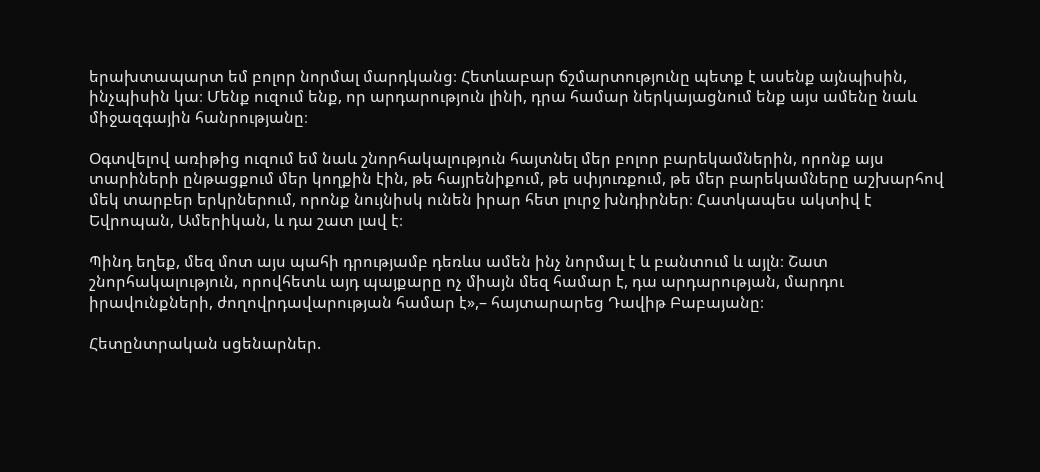երախտապարտ եմ բոլոր նորմալ մարդկանց։ Հետևաբար ճշմարտությունը պետք է ասենք այնպիսին, ինչպիսին կա։ Մենք ուզում ենք, որ արդարություն լինի, դրա համար ներկայացնում ենք այս ամենը նաև միջազգային հանրությանը։

Օգտվելով առիթից ուզում եմ նաև շնորհակալություն հայտնել մեր բոլոր բարեկամներին, որոնք այս տարիների ընթացքում մեր կողքին էին, թե հայրենիքում, թե սփյուռքում, թե մեր բարեկամները աշխարհով մեկ տարբեր երկրներում, որոնք նույնիսկ ունեն իրար հետ լուրջ խնդիրներ։ Հատկապես ակտիվ է Եվրոպան, Ամերիկան, և դա շատ լավ է։

Պինդ եղեք, մեզ մոտ այս պահի դրությամբ դեռևս ամեն ինչ նորմալ է և բանտում և այլն։ Շատ շնորհակալություն, որովհետև այդ պայքարը ոչ միայն մեզ համար է, դա արդարության, մարդու իրավունքների, ժողովրդավարության համար է»,– հայտարարեց Դավիթ Բաբայանը։

Հետընտրական սցենարներ.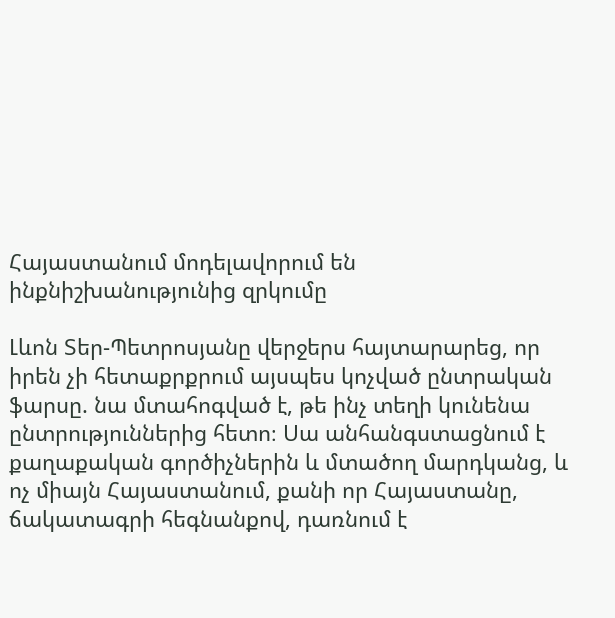Հայաստանում մոդելավորում են ինքնիշխանությունից զրկումը

Լևոն Տեր-Պետրոսյանը վերջերս հայտարարեց, որ իրեն չի հետաքրքրում այսպես կոչված ընտրական ֆարսը. նա մտահոգված է, թե ինչ տեղի կունենա ընտրություններից հետո։ Սա անհանգստացնում է քաղաքական գործիչներին և մտածող մարդկանց, և ոչ միայն Հայաստանում, քանի որ Հայաստանը, ճակատագրի հեգնանքով, դառնում է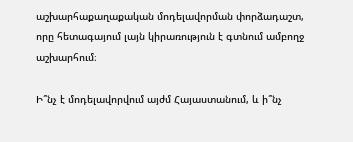աշխարհաքաղաքական մոդելավորման փորձադաշտ, որը հետագայում լայն կիրառություն է գտնում ամբողջ աշխարհում։

Ի՞նչ է մոդելավորվում այժմ Հայաստանում, և ի՞նչ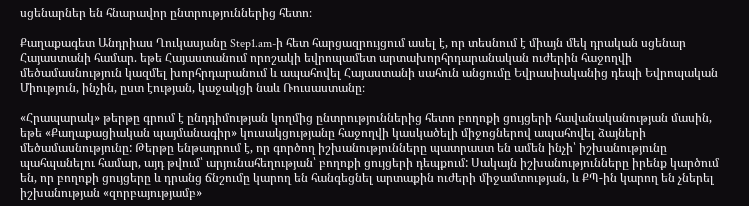սցենարներ են հնարավոր ընտրություններից հետո։

Քաղաքագետ Անդրիաս Ղուկասյանը Step1.am-ի հետ հարցազրույցում ասել է, որ տեսնում է միայն մեկ դրական սցենար Հայաստանի համար. եթե Հայաստանում որոշակի եվրոպամետ արտախորհրդարանական ուժերին հաջողվի մեծամասնություն կազմել խորհրդարանում և ապահովել Հայաստանի սահուն անցումը Եվրասիականից դեպի Եվրոպական Միություն, ինչին, ըստ էության, կաջակցի նաև Ռուսաստանը։

«Հրապարակ» թերթը գրում է ընդդիմության կողմից ընտրություններից հետո բողոքի ցույցերի հավանականության մասին, եթե «Քաղաքացիական պայմանագիր» կուսակցությանը հաջողվի կասկածելի միջոցներով ապահովել ձայների մեծամասնությունը: Թերթը ենթադրում է, որ գործող իշխանությունները պատրաստ են ամեն ինչի՝ իշխանությունը պահպանելու համար, այդ թվում՝ արյունահեղության՝ բողոքի ցույցերի դեպքում: Սակայն իշխանությունները իրենք կարծում են, որ բողոքի ցույցերը և դրանց ճնշումը կարող են հանգեցնել արտաքին ուժերի միջամտության, և ՔՊ-ին կարող են չներել իշխանության «զորբայությամբ»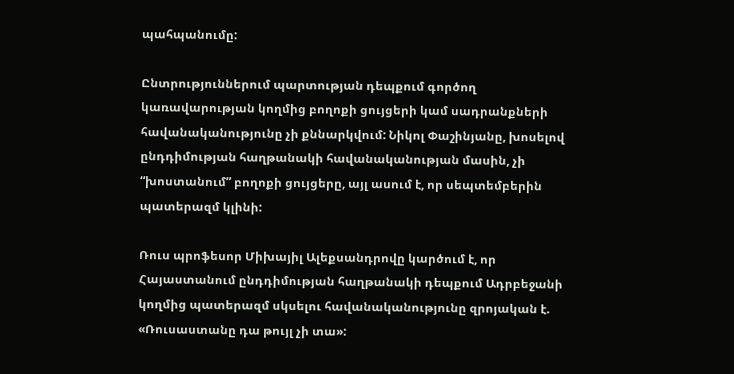պահպանումը:

Ընտրություններում պարտության դեպքում գործող կառավարության կողմից բողոքի ցույցերի կամ սադրանքների հավանականությունը չի քննարկվում: Նիկոլ Փաշինյանը, խոսելով ընդդիմության հաղթանակի հավանականության մասին, չի “խոստանում” բողոքի ցույցերը, այլ ասում է, որ սեպտեմբերին պատերազմ կլինի:

Ռուս պրոֆեսոր Միխայիլ Ալեքսանդրովը կարծում է, որ Հայաստանում ընդդիմության հաղթանակի դեպքում Ադրբեջանի կողմից պատերազմ սկսելու հավանականությունը զրոյական է. «Ռուսաստանը դա թույլ չի տա»: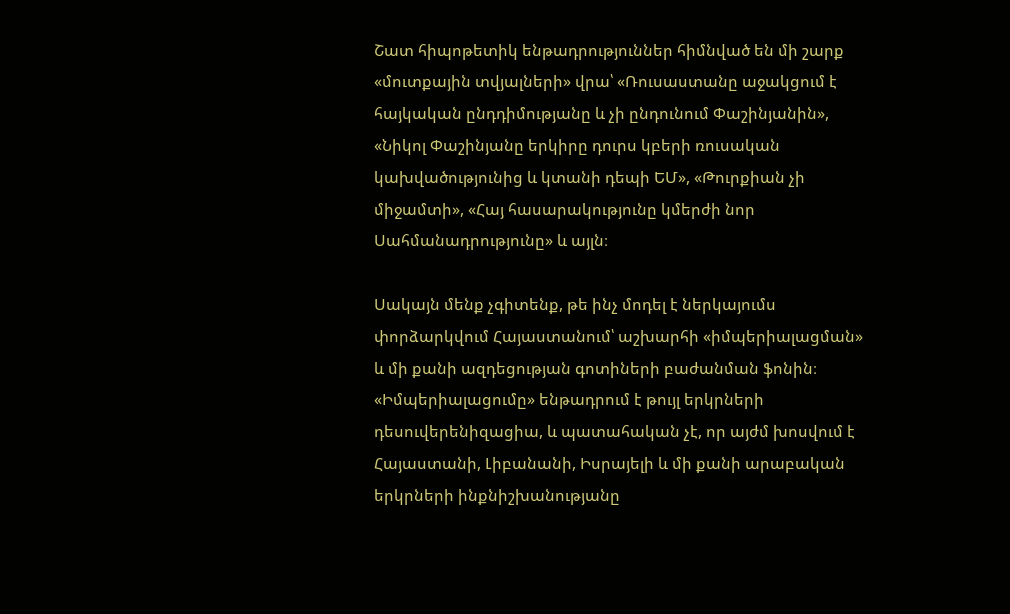Շատ հիպոթետիկ ենթադրություններ հիմնված են մի շարք «մուտքային տվյալների» վրա՝ «Ռուսաստանը աջակցում է հայկական ընդդիմությանը և չի ընդունում Փաշինյանին», «Նիկոլ Փաշինյանը երկիրը դուրս կբերի ռուսական կախվածությունից և կտանի դեպի ԵՄ», «Թուրքիան չի միջամտի», «Հայ հասարակությունը կմերժի նոր Սահմանադրությունը» և այլն։

Սակայն մենք չգիտենք, թե ինչ մոդել է ներկայումս փորձարկվում Հայաստանում՝ աշխարհի «իմպերիալացման» և մի քանի ազդեցության գոտիների բաժանման ֆոնին։ «Իմպերիալացումը» ենթադրում է թույլ երկրների դեսուվերենիզացիա, և պատահական չէ, որ այժմ խոսվում է Հայաստանի, Լիբանանի, Իսրայելի և մի քանի արաբական երկրների ինքնիշխանությանը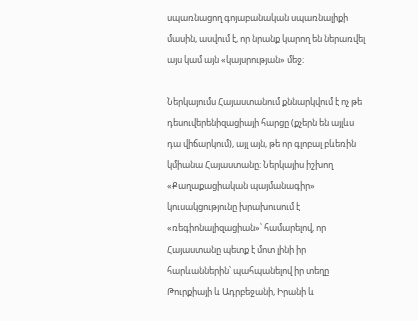սպառնացող գոյաբանական սպառնալիքի մասին, ասվում է, որ նրանք կարող են ներառվել այս կամ այն «կայսրության» մեջ։

Ներկայումս Հայաստանում քննարկվում է ոչ թե դեսուվերենիզացիայի հարցը (քչերն են այլևս դա վիճարկում), այլ այն, թե որ գլոբալ բևեռին կմիանա Հայաստանը։ Ներկայիս իշխող «Քաղաքացիական պայմանագիր» կուսակցությունը խրախուսում է «ռեգիոնալիզացիան»՝ համարելով, որ Հայաստանը պետք է մոտ լինի իր հարևաններին՝ պահպանելով իր տեղը Թուրքիայի և Ադրբեջանի, Իրանի և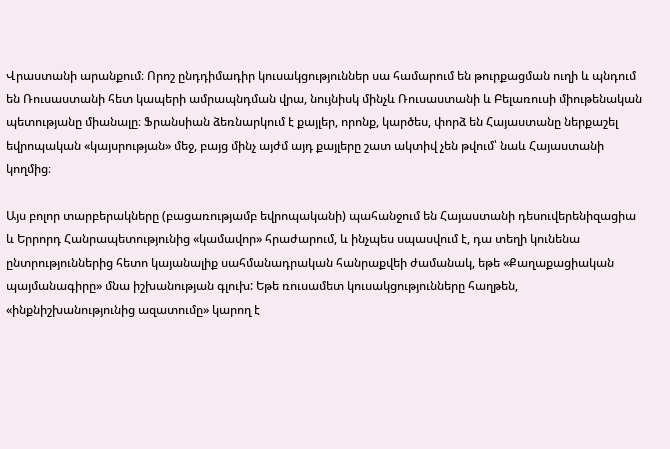Վրաստանի արանքում։ Որոշ ընդդիմադիր կուսակցություններ սա համարում են թուրքացման ուղի և պնդում են Ռուսաստանի հետ կապերի ամրապնդման վրա, նույնիսկ մինչև Ռուսաստանի և Բելառուսի միութենական պետությանը միանալը։ Ֆրանսիան ձեռնարկում է քայլեր, որոնք, կարծես, փորձ են Հայաստանը ներքաշել եվրոպական «կայսրության» մեջ, բայց մինչ այժմ այդ քայլերը շատ ակտիվ չեն թվում՝ նաև Հայաստանի կողմից։

Այս բոլոր տարբերակները (բացառությամբ եվրոպականի) պահանջում են Հայաստանի դեսուվերենիզացիա և Երրորդ Հանրապետությունից «կամավոր» հրաժարում, և ինչպես սպասվում է, դա տեղի կունենա ընտրություններից հետո կայանալիք սահմանադրական հանրաքվեի ժամանակ, եթե «Քաղաքացիական պայմանագիրը» մնա իշխանության գլուխ: Եթե ռուսամետ կուսակցությունները հաղթեն, «ինքնիշխանությունից ազատումը» կարող է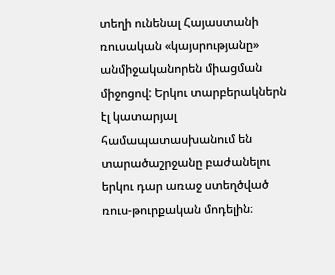տեղի ունենալ Հայաստանի ռուսական «կայսրությանը» անմիջականորեն միացման միջոցով: Երկու տարբերակներն էլ կատարյալ համապատասխանում են տարածաշրջանը բաժանելու երկու դար առաջ ստեղծված ռուս-թուրքական մոդելին։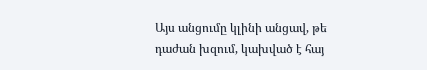Այս անցումը կլինի անցավ, թե դաժան խզում, կախված է հայ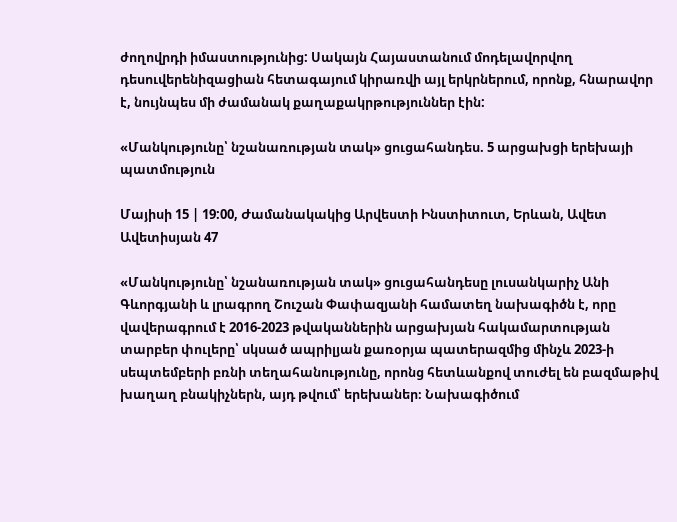ժողովրդի իմաստությունից: Սակայն Հայաստանում մոդելավորվող դեսուվերենիզացիան հետագայում կիրառվի այլ երկրներում, որոնք, հնարավոր է, նույնպես մի ժամանակ քաղաքակրթություններ էին:

«Մանկությունը՝ նշանառության տակ» ցուցահանդես. 5 արցախցի երեխայի պատմություն

Մայիսի 15 | 19:00, Ժամանակակից Արվեստի Ինստիտուտ, Երևան, Ավետ Ավետիսյան 47

«Մանկությունը՝ նշանառության տակ» ցուցահանդեսը լուսանկարիչ Անի Գևորգյանի և լրագրող Շուշան Փափազյանի համատեղ նախագիծն է, որը վավերագրում է 2016-2023 թվականներին արցախյան հակամարտության տարբեր փուլերը՝ սկսած ապրիլյան քառօրյա պատերազմից մինչև 2023-ի սեպտեմբերի բռնի տեղահանությունը, որոնց հետևանքով տուժել են բազմաթիվ խաղաղ բնակիչներն, այդ թվում՝ երեխաներ։ Նախագիծում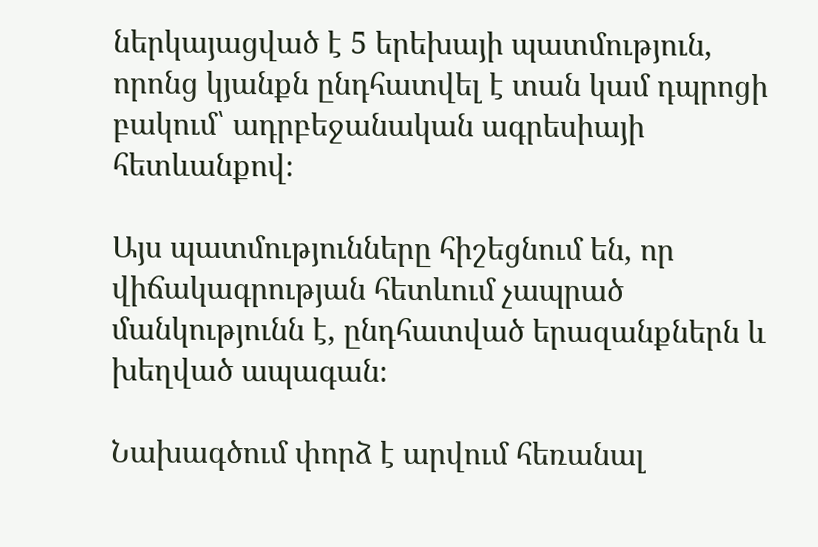ներկայացված է 5 երեխայի պատմություն, որոնց կյանքն ընդհատվել է տան կամ դպրոցի բակում՝ ադրբեջանական ագրեսիայի հետևանքով։

Այս պատմությունները հիշեցնում են, որ վիճակագրության հետևում չապրած մանկությունն է, ընդհատված երազանքներն և խեղված ապագան։

Նախագծում փորձ է արվում հեռանալ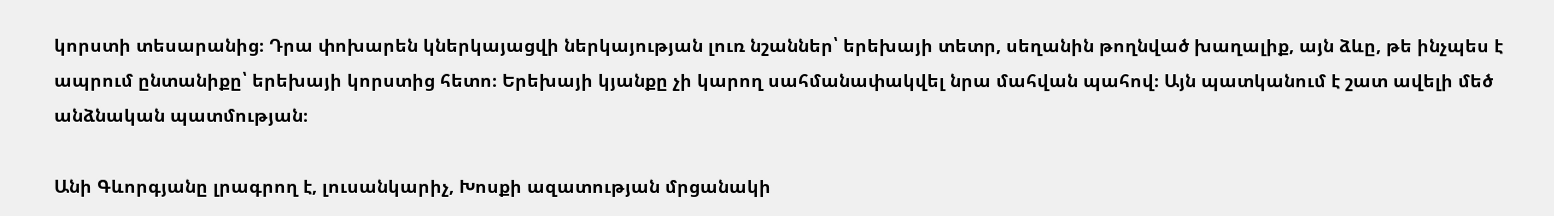կորստի տեսարանից։ Դրա փոխարեն կներկայացվի ներկայության լուռ նշաններ՝ երեխայի տետր, սեղանին թողնված խաղալիք, այն ձևը, թե ինչպես է ապրում ընտանիքը՝ երեխայի կորստից հետո։ Երեխայի կյանքը չի կարող սահմանափակվել նրա մահվան պահով։ Այն պատկանում է շատ ավելի մեծ անձնական պատմության։

Անի Գևորգյանը լրագրող է, լուսանկարիչ, Խոսքի ազատության մրցանակի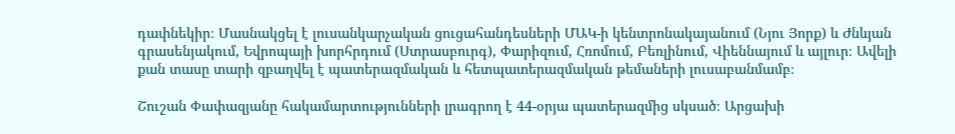դափնեկիր։ Մասնակցել է լուսանկարչական ցուցահանդեսների ՄԱԿ-ի կենտրոնակայանում (Նյու Յորք) և Ժնևյան գրասենյակում, Եվրոպայի խորհրդում (Ստրասբուրգ), Փարիզում, Հռոմում, Բեռլինում, Վիեննայում և այլուր։ Ավելի քան տասը տարի զբաղվել է պատերազմական և հետպատերազմական թեմաների լուսաբանմամբ։

Շուշան Փափազյանը հակամարտությունների լրագրող է 44-օրյա պատերազմից սկսած։ Արցախի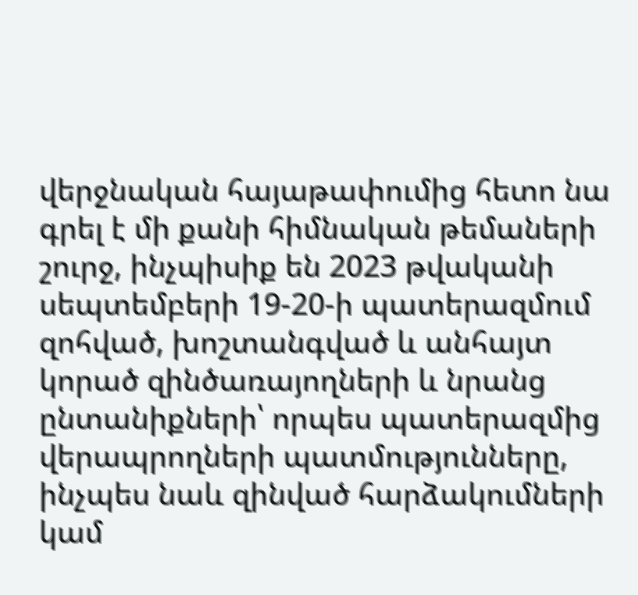վերջնական հայաթափումից հետո նա գրել է մի քանի հիմնական թեմաների շուրջ, ինչպիսիք են 2023 թվականի սեպտեմբերի 19-20-ի պատերազմում զոհված, խոշտանգված և անհայտ կորած զինծառայողների և նրանց ընտանիքների՝ որպես պատերազմից վերապրողների պատմությունները, ինչպես նաև զինված հարձակումների կամ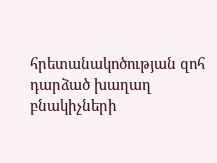հրետանակոծության զոհ դարձած խաղաղ բնակիչների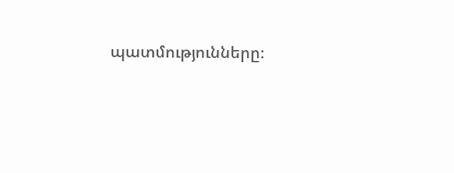պատմությունները։